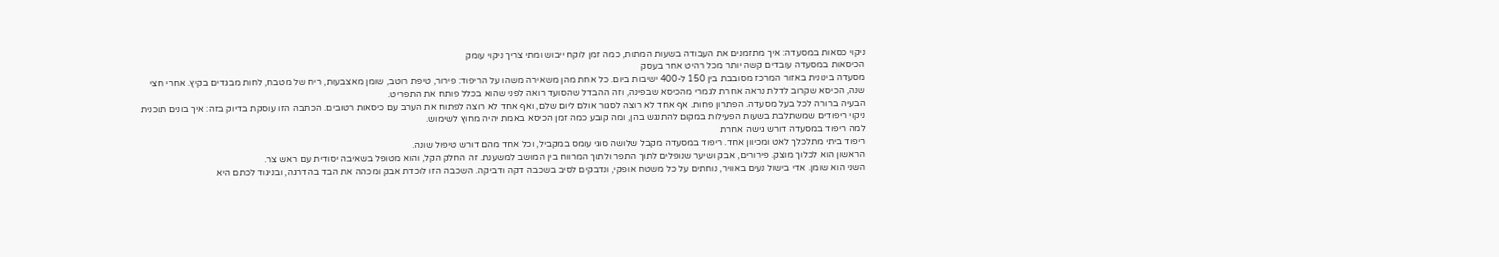ניקוי כסאות במסעדה: איך מתזמנים את העבודה בשעות המתות, כמה זמן לוקח ייבוש ומתי צריך ניקוי עומק
הכיסאות במסעדה עובדים קשה יותר מכל רהיט אחר בעסק
מסעדה בינונית באזור המרכז מסובבת בין 150 ל-400 ישיבות ביום. כל אחת מהן משאירה משהו על הריפוד: פירור, טיפת רוטב, שומן מאצבעות, ריח של מטבח, לחות מבגדים בקיץ. אחרי חצי שנה, הכיסא שקרוב לדלת נראה אחרת לגמרי מהכיסא שבפינה, וזה ההבדל שהסועד רואה לפני שהוא בכלל פותח את התפריט.
הבעיה ברורה לכל בעל מסעדה. הפתרון פחות. אף אחד לא רוצה לסגור אולם ליום שלם, ואף אחד לא רוצה לפתוח את הערב עם כיסאות רטובים. הכתבה הזו עוסקת בדיוק בזה: איך בונים תוכנית ניקוי ריפודים שמשתלבת בשעות הפעילות במקום להתנגש בהן, ומה קובע כמה זמן הכיסא באמת יהיה מחוץ לשימוש.
למה ריפוד במסעדה דורש גישה אחרת
ריפוד ביתי מתלכלך לאט ומכיוון אחד. ריפוד במסעדה מקבל שלושה סוגי עומס במקביל, וכל אחד מהם דורש טיפול שונה.
הראשון הוא לכלוך מוצק. פירורים, אבק ושיער שנופלים לתוך התפר ולתוך המרווח בין המושב למשענת. זה החלק הקל, והוא מטופל בשאיבה יסודית עם ראש צר.
השני הוא שומן. אדי בישול נעים באוויר, נוחתים על כל משטח אופקי, ונדבקים לסיב בשכבה דקה ודביקה. השכבה הזו לוכדת אבק ומכהה את הבד בהדרגה, ובניגוד לכתם היא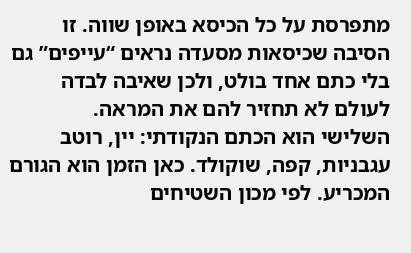מתפרסת על כל הכיסא באופן שווה. זו הסיבה שכיסאות מסעדה נראים “עייפים” גם בלי כתם אחד בולט, ולכן שאיבה לבדה לעולם לא תחזיר להם את המראה.
השלישי הוא הכתם הנקודתי: יין, רוטב עגבניות, קפה, שוקולד. כאן הזמן הוא הגורם המכריע. לפי מכון השטיחים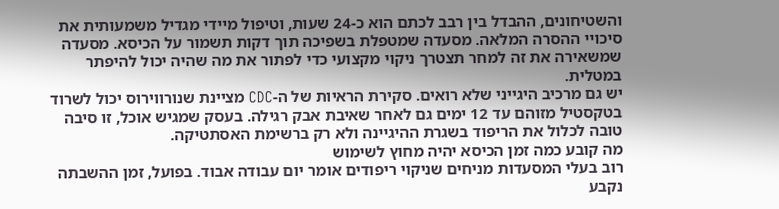והשטיחונים, ההבדל בין רבב לכתם הוא כ-24 שעות, וטיפול מיידי מגדיל משמעותית את סיכויי ההסרה המלאה. מסעדה שמטפלת בשפיכה תוך דקות תשמור על הכיסא. מסעדה שמשאירה את זה למחר תצטרך ניקוי מקצועי כדי לפתור את מה שהיה יכול להיפתר במטלית.
יש גם מרכיב היגייני שלא רואים. סקירת הראיות של ה-CDC מציינת שנורווירוס יכול לשרוד בטקסטיל מזוהם עד 12 ימים גם לאחר שאיבת אבק רגילה. בעסק שמגיש אוכל, זו סיבה טובה לכלול את הריפוד בשגרת ההיגיינה ולא רק ברשימת האסתטיקה.
מה קובע כמה זמן הכיסא יהיה מחוץ לשימוש
רוב בעלי המסעדות מניחים שניקוי ריפודים אומר יום עבודה אבוד. בפועל, זמן ההשבתה נקבע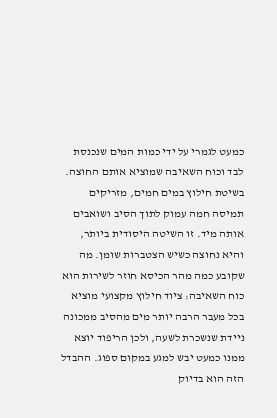כמעט לגמרי על ידי כמות המים שנכנסת לבד וכוח השאיבה שמוציא אותם החוצה.
בשיטת חילוץ במים חמים, מזריקים תמיסה חמה עמוק לתוך הסיב ושואבים אותה מיד. זו השיטה היסודית ביותר, והיא נחוצה כשיש הצטברות שומן. מה שקובע כמה מהר הכיסא חוזר לשירות הוא כוח השאיבה: ציוד חילוץ מקצועי מוציא בכל מעבר הרבה יותר מים מהסיב ממכונה ניידת שנשכרת לשעה, ולכן הריפוד יוצא ממנו כמעט יבש למגע במקום ספוג. ההבדל הזה הוא בדיוק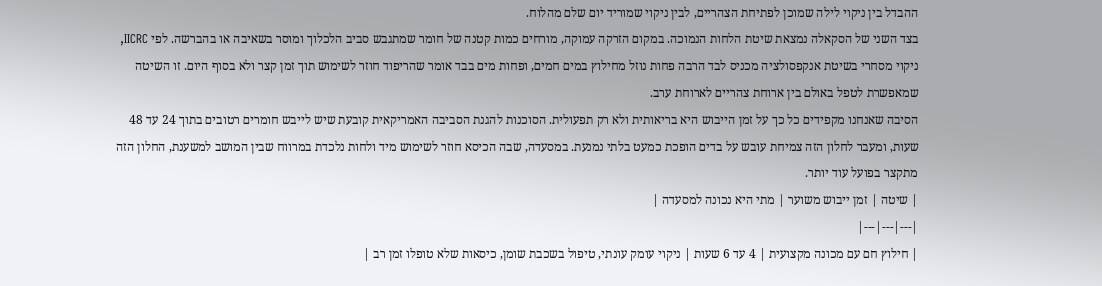ההבדל בין ניקוי לילה שמוכן לפתיחת הצהריים, לבין ניקוי שמוריד יום שלם מהלוח.
בצד השני של הסקאלה נמצאת שיטת הלחות הנמוכה. במקום הזרקה עמוקה, מורחים כמות קטנה של חומר שמתגבש סביב הלכלוך ומוסר בשאיבה או בהברשה. לפי IICRC, ניקוי מסחרי בשיטת אנקפסולציה מכניס לבד הרבה פחות נוזל מחילוץ במים חמים, ופחות מים בבד אומר שהריפוד חוזר לשימוש תוך זמן קצר ולא בסוף היום. זו השיטה שמאפשרת לטפל באולם בין ארוחת צהריים לארוחת ערב.
הסיבה שאנחנו מקפידים כל כך על זמן הייבוש היא בריאותית ולא רק תפעולית. הסוכנות להגנת הסביבה האמריקאית קובעת שיש לייבש חומרים רטובים בתוך 24 עד 48 שעות, ומעבר לחלון הזה צמיחת עובש על בדים הופכת כמעט בלתי נמנעת. במסעדה, שבה הכיסא חוזר לשימוש מיד ולחות נלכדת במרווח שבין המושב למשענת, החלון הזה מתקצר בפועל עוד יותר.
| שיטה | זמן ייבוש משוער | מתי היא נכונה למסעדה |
|---|---|---|
| חילוץ חם עם מכונה מקצועית | 4 עד 6 שעות | ניקוי עומק עונתי, טיפול בשכבת שומן, כיסאות שלא טופלו זמן רב |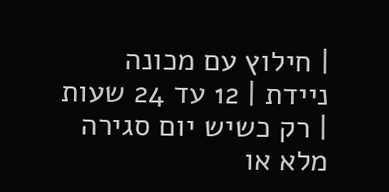| חילוץ עם מכונה ניידת | 12 עד 24 שעות | רק כשיש יום סגירה מלא או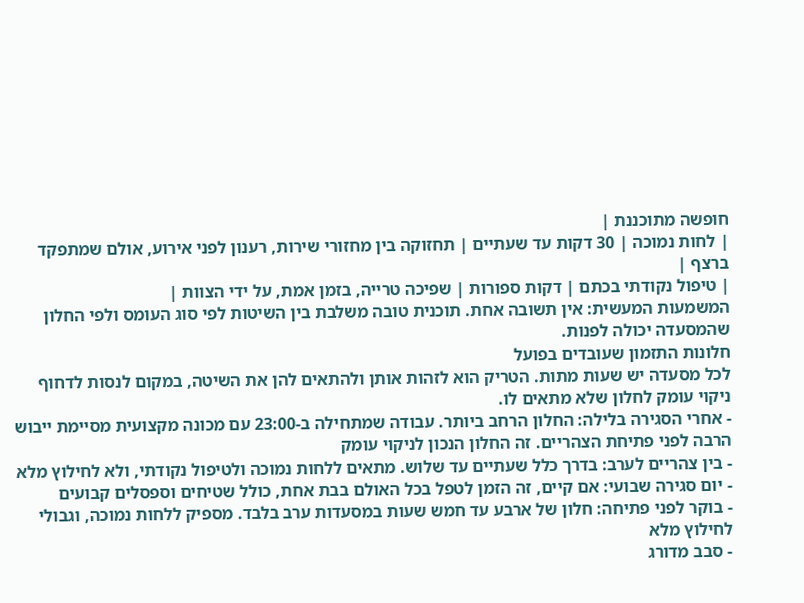חופשה מתוכננת |
| לחות נמוכה | 30 דקות עד שעתיים | תחזוקה בין מחזורי שירות, רענון לפני אירוע, אולם שמתפקד ברצף |
| טיפול נקודתי בכתם | דקות ספורות | שפיכה טרייה, בזמן אמת, על ידי הצוות |
המשמעות המעשית: אין תשובה אחת. תוכנית טובה משלבת בין השיטות לפי סוג העומס ולפי החלון שהמסעדה יכולה לפנות.
חלונות התזמון שעובדים בפועל
לכל מסעדה יש שעות מתות. הטריק הוא לזהות אותן ולהתאים להן את השיטה, במקום לנסות לדחוף ניקוי עומק לחלון שלא מתאים לו.
- אחרי הסגירה בלילה: החלון הרחב ביותר. עבודה שמתחילה ב-23:00 עם מכונה מקצועית מסיימת ייבוש הרבה לפני פתיחת הצהריים. זה החלון הנכון לניקוי עומק
- בין צהריים לערב: בדרך כלל שעתיים עד שלוש. מתאים ללחות נמוכה ולטיפול נקודתי, ולא לחילוץ מלא
- יום סגירה שבועי: אם קיים, זה הזמן לטפל בכל האולם בבת אחת, כולל שטיחים וספסלים קבועים
- בוקר לפני פתיחה: חלון של ארבע עד חמש שעות במסעדות ערב בלבד. מספיק ללחות נמוכה, וגבולי לחילוץ מלא
- סבב מדורג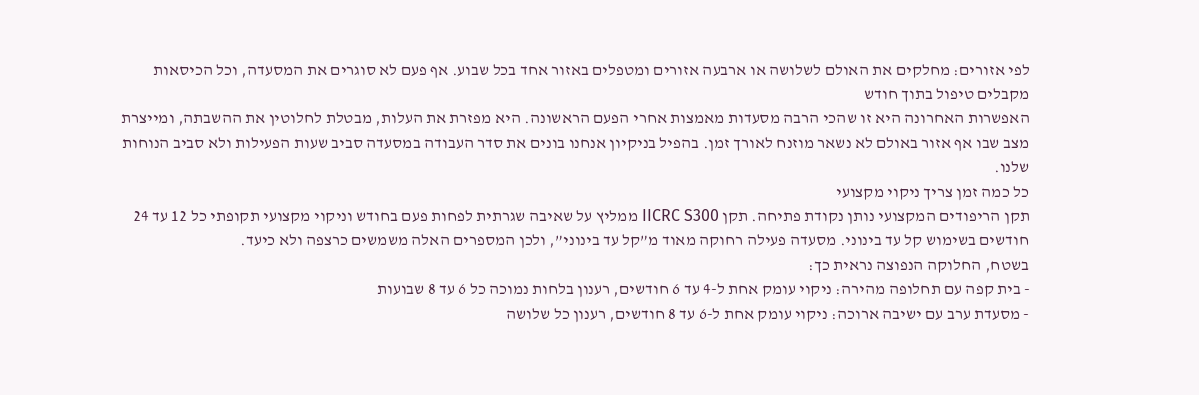לפי אזורים: מחלקים את האולם לשלושה או ארבעה אזורים ומטפלים באזור אחד בכל שבוע. אף פעם לא סוגרים את המסעדה, וכל הכיסאות מקבלים טיפול בתוך חודש
האפשרות האחרונה היא זו שהכי הרבה מסעדות מאמצות אחרי הפעם הראשונה. היא מפזרת את העלות, מבטלת לחלוטין את ההשבתה, ומייצרת מצב שבו אף אזור באולם לא נשאר מוזנח לאורך זמן. בהפיל בניקיון אנחנו בונים את סדר העבודה במסעדה סביב שעות הפעילות ולא סביב הנוחות שלנו.
כל כמה זמן צריך ניקוי מקצועי
תקן הריפודים המקצועי נותן נקודת פתיחה. תקן IICRC S300 ממליץ על שאיבה שגרתית לפחות פעם בחודש וניקוי מקצועי תקופתי כל 12 עד 24 חודשים בשימוש קל עד בינוני. מסעדה פעילה רחוקה מאוד מ”קל עד בינוני”, ולכן המספרים האלה משמשים כרצפה ולא כיעד.
בשטח, החלוקה הנפוצה נראית כך:
- בית קפה עם תחלופה מהירה: ניקוי עומק אחת ל-4 עד 6 חודשים, רענון בלחות נמוכה כל 6 עד 8 שבועות
- מסעדת ערב עם ישיבה ארוכה: ניקוי עומק אחת ל-6 עד 8 חודשים, רענון כל שלושה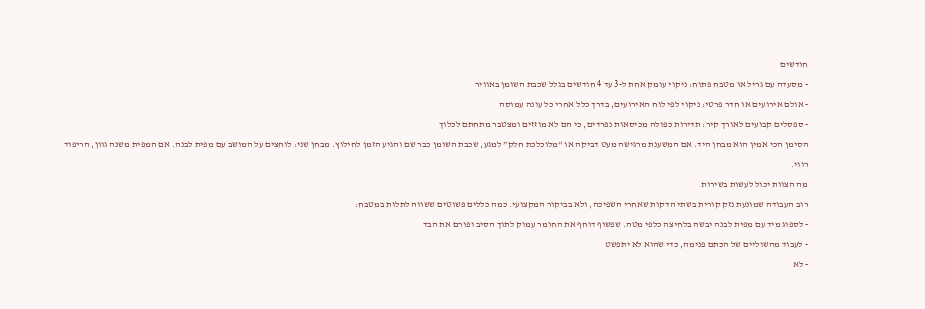חודשים
- מסעדה עם גריל או מטבח פתוח: ניקוי עומק אחת ל-3 עד 4 חודשים בגלל שכבת השומן באוויר
- אולם אירועים או חדר פרטי: ניקוי לפי לוח האירועים, בדרך כלל אחרי כל עונה עמוסה
- ספסלים קבועים לאורך קיר: תדירות כפולה מכיסאות נפרדים, כי הם לא מוזזים ומצטבר מתחתם לכלוך
הסימן הכי אמין הוא מבחן היד. אם המשענת מרגישה מעט דביקה או “מלוכלכת חלק” למגע, שכבת השומן כבר שם והגיע הזמן לחילוץ. מבחן שני: לוחצים על המושב עם מפית לבנה. אם המפית משנה גוון, הריפוד רווי.
מה הצוות יכול לעשות בשירות
רוב העבודה שמונעת נזק קורית בשתי הדקות שאחרי השפיכה, ולא בביקור המקצועי. כמה כללים פשוטים ששווה לתלות במטבח:
- לספוג מיד עם מפית לבנה יבשה בלחיצה כלפי מטה. שפשוף דוחף את החומר עמוק לתוך הסיב ופורם את הבד
- לעבוד מהשוליים של הכתם פנימה, כדי שהוא לא יתפשט
- לא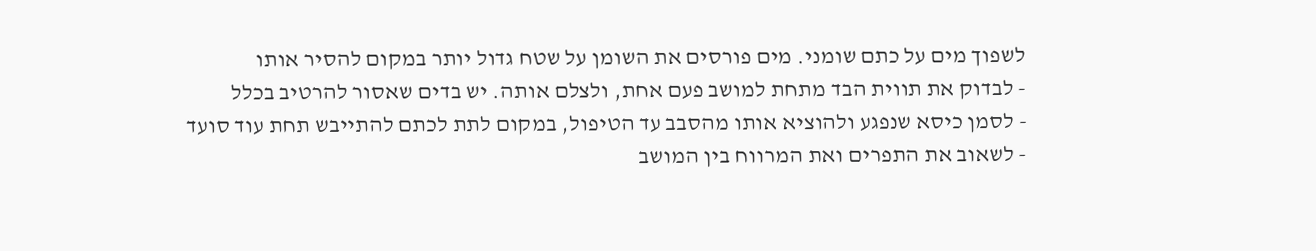לשפוך מים על כתם שומני. מים פורסים את השומן על שטח גדול יותר במקום להסיר אותו
- לבדוק את תווית הבד מתחת למושב פעם אחת, ולצלם אותה. יש בדים שאסור להרטיב בכלל
- לסמן כיסא שנפגע ולהוציא אותו מהסבב עד הטיפול, במקום לתת לכתם להתייבש תחת עוד סועד
- לשאוב את התפרים ואת המרווח בין המושב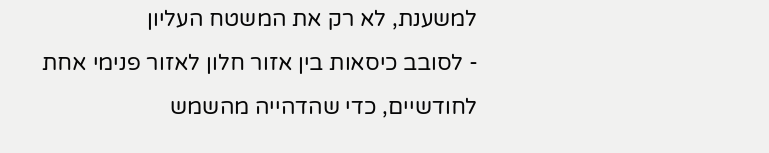למשענת, לא רק את המשטח העליון
- לסובב כיסאות בין אזור חלון לאזור פנימי אחת לחודשיים, כדי שהדהייה מהשמש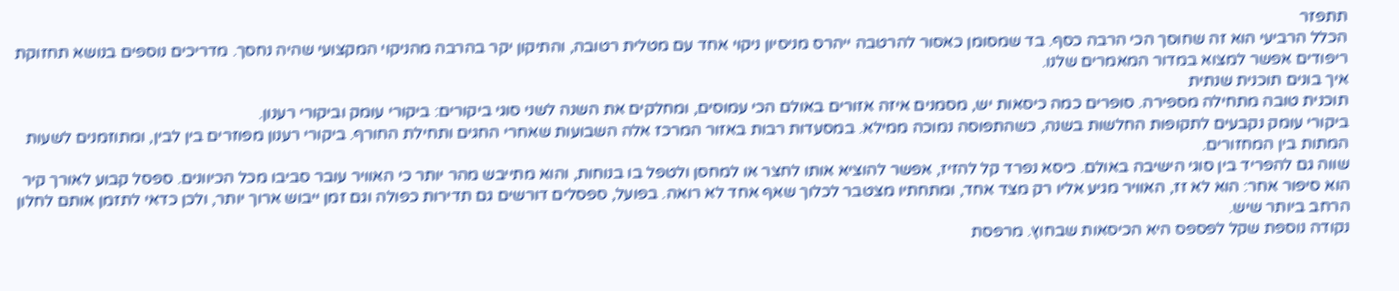תתפזר
הכלל הרביעי הוא זה שחוסך הכי הרבה כסף. בד שמסומן כאסור להרטבה ייהרס מניסיון ניקוי אחד עם מטלית רטובה, והתיקון יקר בהרבה מהניקוי המקצועי שהיה נחסך. מדריכים נוספים בנושא תחזוקת ריפודים אפשר למצוא במדור המאמרים שלנו.
איך בונים תוכנית שנתית
תוכנית טובה מתחילה מספירה. סופרים כמה כיסאות יש, מסמנים איזה אזורים באולם הכי עמוסים, ומחלקים את השנה לשני סוגי ביקורים: ביקורי עומק וביקורי רענון.
ביקורי עומק נקבעים לתקופות החלשות בשנה, כשהתפוסה נמוכה ממילא. במסעדות רבות באזור המרכז אלה השבועות שאחרי החגים ותחילת החורף. ביקורי רענון מפוזרים בין לבין, ומתוזמנים לשעות המתות בין המחזורים.
שווה גם להפריד בין סוגי הישיבה באולם. כיסא נפרד קל להזיז, אפשר להוציא אותו לחצר או למחסן ולטפל בו בנוחות, והוא מתייבש מהר יותר כי האוויר עובר סביבו מכל הכיוונים. ספסל קבוע לאורך קיר הוא סיפור אחר: הוא לא זז, האוויר מגיע אליו רק מצד אחד, ומתחתיו מצטבר לכלוך שאף אחד לא רואה. בפועל, ספסלים דורשים גם תדירות כפולה וגם זמן ייבוש ארוך יותר, ולכן כדאי לתזמן אותם לחלון הרחב ביותר שיש.
נקודה נוספת שקל לפספס היא הכיסאות שבחוץ. מרפסת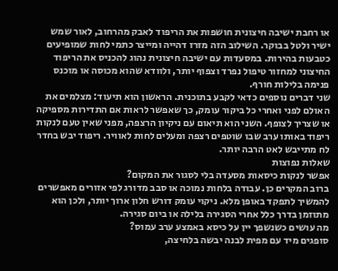או רחבת ישיבה חיצונית חושפות את הריפוד לאבק מהרחוב, לאור שמש ישיר ולטל בבוקר. השילוב הזה מזרז דהייה ומייצר כתמי לחות שמופיעים כטבעות בהירות. במסעדות עם ישיבה חיצונית נהוג להכניס את הריפוד החיצוני למחזור טיפול נפרד וצפוף יותר, ולוודא שהוא מכוסה או מוכנס פנימה בלילות חורף.
שני דברים נוספים כדאי לקבע בתוכנית. הראשון הוא תיעוד: מצלמים את האולם לפני ואחרי כל ביקור עומק, כך שאפשר לראות אם התדירות מספיקה או שצריך לצופף. השני הוא תיאום עם ניקיון הרצפה, מפני שאין טעם לנקות ריפוד באותו ערב שבו שוטפים רצפה ומעלים לחות לאוויר. ריפוד יבש בחדר לח מתייבש לאט הרבה יותר.
שאלות נפוצות
אפשר לנקות כיסאות מסעדה בלי לסגור את המקום?
ברוב המקרים כן. עבודה בלחות נמוכה או סבב מדורג לפי אזורים מאפשרים להמשיך לתפקד באופן מלא. ניקוי עומק דורש חלון ארוך יותר, ולכן הוא מתוזמן בדרך כלל אחרי הסגירה בלילה או ביום סגירה.
מה עושים כשנשפך יין על כיסא באמצע ערב עמוס?
סופגים מיד עם מפית לבנה יבשה בלחיצה,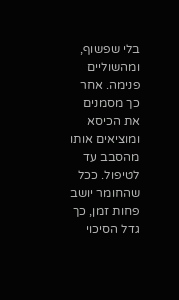בלי שפשוף, ומהשוליים פנימה. אחר כך מסמנים את הכיסא ומוציאים אותו מהסבב עד לטיפול. ככל שהחומר יושב פחות זמן, כך גדל הסיכוי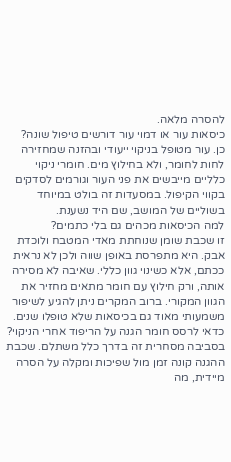להסרה מלאה.
כיסאות עור או דמוי עור דורשים טיפול שונה?
כן. עור מטופל בניקוי ייעודי ובהזנה שמחזירה לחות לחומר, ולא בחילוץ מים. חומרי ניקוי כלליים מייבשים את פני העור וגורמים לסדקים בקווי הקיפול. במסעדות זה בולט במיוחד בשוליים של המושב, שם היד נשענת.
למה הכיסאות מכהים גם בלי כתמים?
זו שכבת שומן שנוחתת מאדי המטבח ולוכדת אבק. היא מתפרסת באופן שווה ולכן לא נראית ככתם, אלא כשינוי גוון כללי. שאיבה לא מסירה אותה, ורק חילוץ עם חומר מתאים מחזיר את הגוון המקורי. ברוב המקרים ניתן להגיע לשיפור משמעותי מאוד גם בכיסאות שלא טופלו שנים.
כדאי לרסס חומר הגנה על הריפוד אחרי הניקוי?
בסביבה מסחרית זה בדרך כלל משתלם. שכבת ההגנה קונה זמן מול שפיכות ומקלה על הסרה מיידית, מה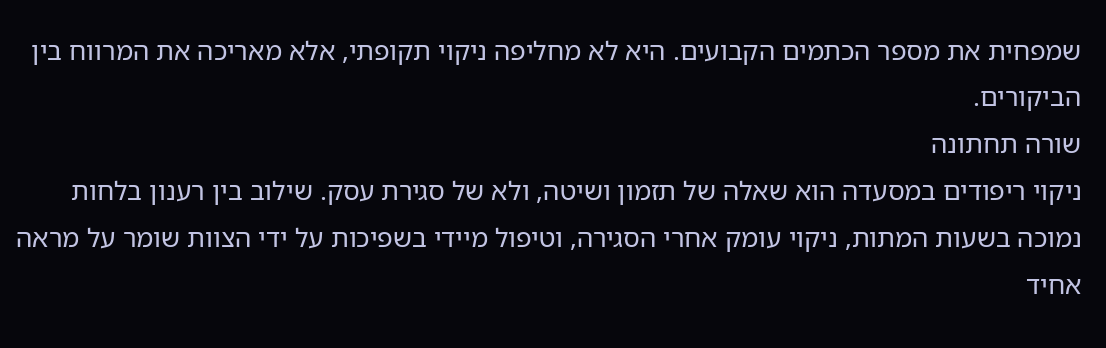שמפחית את מספר הכתמים הקבועים. היא לא מחליפה ניקוי תקופתי, אלא מאריכה את המרווח בין הביקורים.
שורה תחתונה
ניקוי ריפודים במסעדה הוא שאלה של תזמון ושיטה, ולא של סגירת עסק. שילוב בין רענון בלחות נמוכה בשעות המתות, ניקוי עומק אחרי הסגירה, וטיפול מיידי בשפיכות על ידי הצוות שומר על מראה אחיד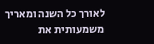לאורך כל השנה ומאריך משמעותית את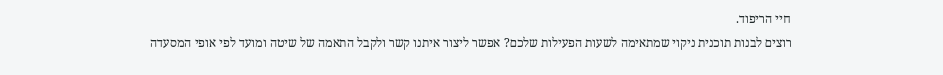חיי הריפוד.
רוצים לבנות תוכנית ניקוי שמתאימה לשעות הפעילות שלכם? אפשר ליצור איתנו קשר ולקבל התאמה של שיטה ומועד לפי אופי המסעדה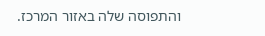והתפוסה שלה באזור המרכז.